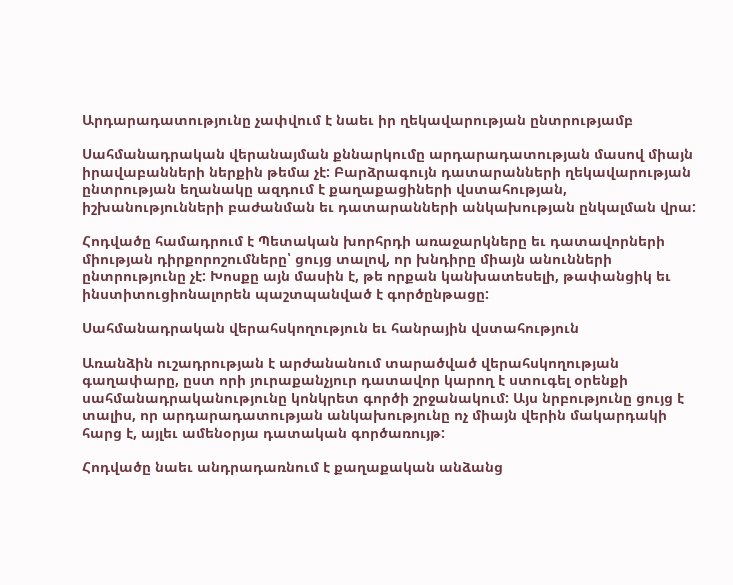Արդարադատությունը չափվում է նաեւ իր ղեկավարության ընտրությամբ

Սահմանադրական վերանայման քննարկումը արդարադատության մասով միայն իրավաբանների ներքին թեմա չէ: Բարձրագույն դատարանների ղեկավարության ընտրության եղանակը ազդում է քաղաքացիների վստահության, իշխանությունների բաժանման եւ դատարանների անկախության ընկալման վրա:

Հոդվածը համադրում է Պետական խորհրդի առաջարկները եւ դատավորների միության դիրքորոշումները՝ ցույց տալով, որ խնդիրը միայն անունների ընտրությունը չէ: Խոսքը այն մասին է, թե որքան կանխատեսելի, թափանցիկ եւ ինստիտուցիոնալորեն պաշտպանված է գործընթացը:

Սահմանադրական վերահսկողություն եւ հանրային վստահություն

Առանձին ուշադրության է արժանանում տարածված վերահսկողության գաղափարը, ըստ որի յուրաքանչյուր դատավոր կարող է ստուգել օրենքի սահմանադրականությունը կոնկրետ գործի շրջանակում: Այս նրբությունը ցույց է տալիս, որ արդարադատության անկախությունը ոչ միայն վերին մակարդակի հարց է, այլեւ ամենօրյա դատական գործառույթ:

Հոդվածը նաեւ անդրադառնում է քաղաքական անձանց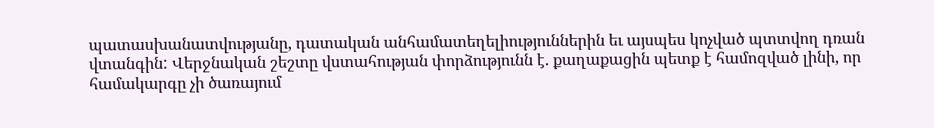պատասխանատվությանը, դատական անհամատեղելիություններին եւ այսպես կոչված պտտվող դռան վտանգին: Վերջնական շեշտը վստահության փորձությունն է. քաղաքացին պետք է համոզված լինի, որ համակարգը չի ծառայում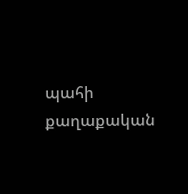պահի քաղաքական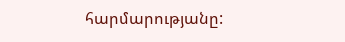հարմարությանը: